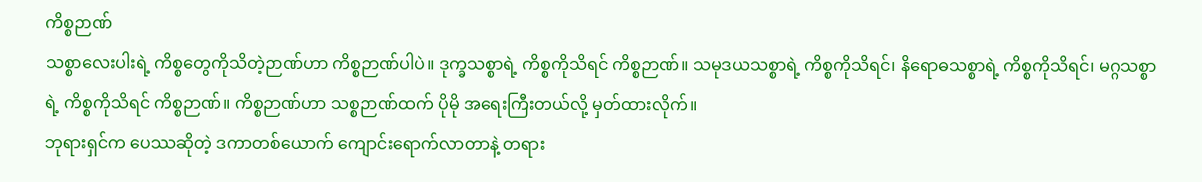ကိစ္စဉာဏ်
သစ္စာလေးပါးရဲ့ ကိစ္စတွေကိုသိတဲ့ဉာဏ်ဟာ ကိစ္စဉာဏ်ပါပဲ။ ဒုက္ခသစ္စာရဲ့ ကိစ္စကိုသိရင် ကိစ္စဉာဏ်။ သမုဒယသစ္စာရဲ့ ကိစ္စကိုသိရင်၊ နိရောဓသစ္စာရဲ့ ကိစ္စကိုသိရင်၊ မဂ္ဂသစ္စာရဲ့ ကိစ္စကိုသိရင် ကိစ္စဉာဏ်။ ကိစ္စဉာဏ်ဟာ သစ္စဉာဏ်ထက် ပိုမို အရေးကြီးတယ်လို့ မှတ်ထားလိုက်။
ဘုရားရှင်က ပေဿဆိုတဲ့ ဒကာတစ်ယောက် ကျောင်းရောက်လာတာနဲ့ တရား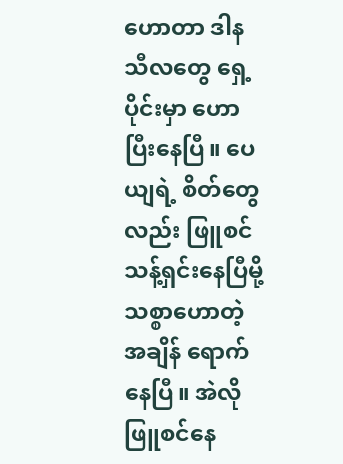ဟောတာ ဒါန သီလတွေ ရှေ့ပိုင်းမှာ ဟောပြီးနေပြီ။ ပေယျရဲ့ စိတ်တွေလည်း ဖြူစင်သန့်ရှင်းနေပြီမို့ သစ္စာဟောတဲ့အချိန် ရောက်နေပြီ။ အဲလို ဖြူစင်နေ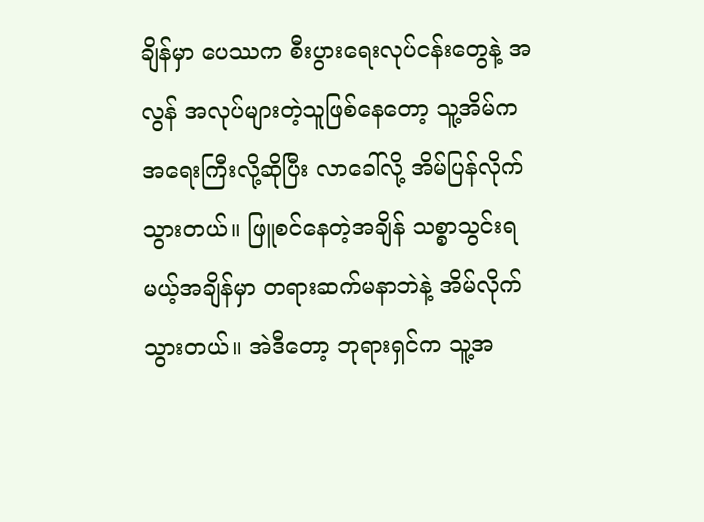ချိန်မှာ ပေဿက စီးပွားရေးလုပ်ငန်းတွေနဲ့ အလွန် အလုပ်များတဲ့သူဖြစ်နေတော့ သူ့အိမ်က အရေးကြီးလို့ဆိုပြီး လာခေါ်လို့ အိမ်ပြန်လိုက်သွားတယ်။ ဖြူစင်နေတဲ့အချိန် သစ္စာသွင်းရမယ့်အချိန်မှာ တရားဆက်မနာဘဲနဲ့ အိမ်လိုက်သွားတယ်။ အဲဒီတော့ ဘုရားရှင်က သူ့အ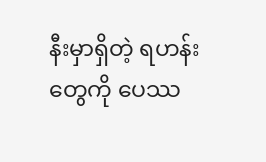နီးမှာရှိတဲ့ ရဟန်းတွေကို ပေဿ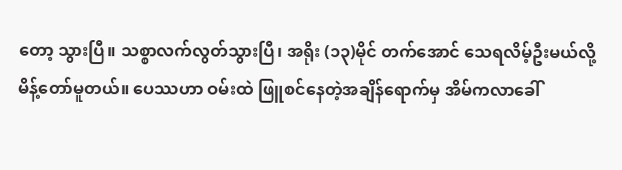တော့ သွားပြီ။ သစ္စာလက်လွတ်သွားပြီ၊ အရိုး (၁၃)မိုင် တက်အောင် သေရလိမ့်ဦးမယ်လို့ မိန့်တော်မူတယ်။ ပေဿဟာ ဝမ်းထဲ ဖြူစင်နေတဲ့အချိန်ရောက်မှ အိမ်ကလာခေါ်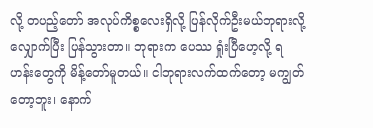လို့ တပည့်တော် အလုပ်ကိစ္စလေးရှိလို့ ပြန်လိုက်ဦးမယ်ဘုရားလို့ လျှောက်ပြီး ပြန်သွားတာ။ ဘုရားက ပေဿ ရှုံးပြီဟေ့လို့ ရဟန်းတွေကို မိန့်တော်မူတယ်။ ငါဘုရားလက်ထက်တော့ မကျွတ်တော့ဘူး၊ နောက်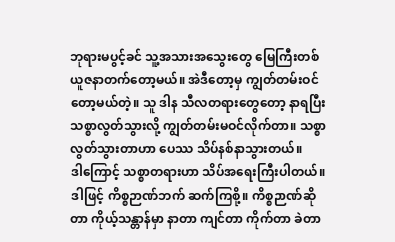ဘုရားမပွင့်ခင် သူ့အသားအသွေးတွေ မြေကြီးတစ်ယူဇနာတက်တော့မယ်။ အဲဒီတော့မှ ကျွတ်တမ်းဝင်တော့မယ်တဲ့။ သူ ဒါန သီလတရားတွေတော့ နာရပြီး သစ္စာလွတ်သွားလို့ ကျွတ်တမ်းမဝင်လိုက်တာ။ သစ္စာလွတ်သွားတာဟာ ပေဿ သိပ်နစ်နာသွားတယ်။
ဒါကြောင့် သစ္စာတရားဟာ သိပ်အရေးကြီးပါတယ်။ ဒါဖြင့် ကိစ္စဉာဏ်ဘက် ဆက်ကြစို့။ ကိစ္စဉာဏ်ဆိုတာ ကိုယ့်သန္တာန်မှာ နာတာ ကျင်တာ ကိုက်တာ ခဲတာ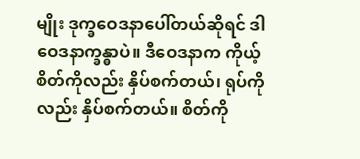မျိုး ဒုက္ခဝေဒနာပေါ်တယ်ဆိုရင် ဒါ ဝေဒနာက္ခန္ဓာပဲ။ ဒီဝေဒနာက ကိုယ့်စိတ်ကိုလည်း နှိပ်စက်တယ်၊ ရုပ်ကိုလည်း နှိပ်စက်တယ်။ စိတ်ကို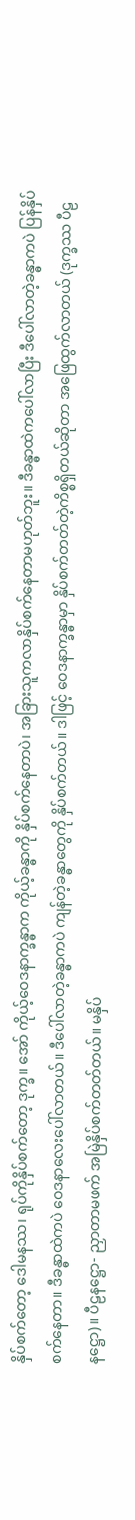နှိပ်စက်တော့ ဒေါမနဿ၊ ရုပ်ကိုနှိပ်စက်တော့ ဒုက္ခ။ အော် ကိုယ့်ဝေဒနာက္ခန္ဓာက ကိုယ့်ခန္ဓာကို နှိပ်စက်နေတာပဲ၊ အခြားသူကလာနှိပ်စက်နေတာမဟုတ်ဘူး။ ဒီခန္ဓာထဲကပေါ်လာပြီး ဒီပေါ်လာတဲ့ခန္ဓာကပဲ ပြန်နှိပ်စက်နေတာ။ ဒီခန္ဓာထဲကပဲ ဝေဒနာလေးပေါ်လာတယ်။ ဒီပေါ်လာတဲ့ခန္ဓာကပဲ ကျန်တဲ့ခန္ဓာတွေကို နှိပ်စက်တယ်။ ဒါဖြင့် ဝေဒနာက္ခန္ဓာမှာ နှိပ်စက်တတ်တဲ့ကိစ္စရှိတယ်ဆိုတာ အဖြေထွက်လာတယ် (ဒုက္ခဿ ပီဠနဋ္ဌော)။ ပီဠနဋ္ဌော- ညှာတာမဖက် အမြဲနှိပ်စက်တတ်တယ်။ မနှိပ်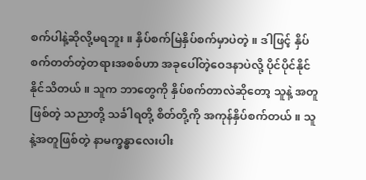စက်ပါနဲ့ဆိုလို့မရဘူး။ နှိပ်စက်မြဲနှိပ်စက်မှာပဲတဲ့။ ဒါဖြင့် နှိပ်စက်တတ်တဲ့တရားအစစ်ဟာ အခုပေါ်တဲ့ဝေဒနာပဲလို့ ပိုင်ပိုင်နိုင်နိုင်သိတယ်။ သူက ဘာတွေကို နှိပ်စက်တာလဲဆိုတော့ သူနဲ့ အတူဖြစ်တဲ့ သညာတို့ သင်္ခါရတို့ စိတ်တို့ကို အကုန်နှိပ်စက်တယ်။ သူနဲ့အတူဖြစ်တဲ့ နာမက္ခန္ဓာလေးပါး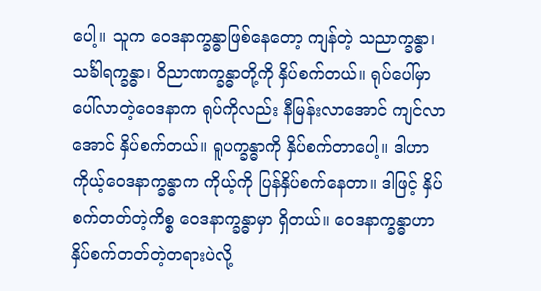ပေါ့။ သူက ဝေဒနာက္ခန္ဓာဖြစ်နေတော့ ကျန်တဲ့ သညာက္ခန္ဓာ၊ သင်္ခါရက္ခန္ဓာ၊ ဝိညာဏက္ခန္ဓာတို့ကို နှိပ်စက်တယ်။ ရုပ်ပေါ်မှာပေါ်လာတဲ့ဝေဒနာက ရုပ်ကိုလည်း နီမြန်းလာအောင် ကျင်လာအောင် နှိပ်စက်တယ်။ ရူပက္ခန္ဓာကို နှိပ်စက်တာပေါ့။ ဒါဟာ ကိုယ့်ဝေဒနာက္ခန္ဓာက ကိုယ့်ကို ပြန်နှိပ်စက်နေတာ။ ဒါဖြင့် နှိပ်စက်တတ်တဲ့ကိစ္စ ဝေဒနာက္ခန္ဓာမှာ ရှိတယ်။ ဝေဒနာက္ခန္ဓာဟာ နှိပ်စက်တတ်တဲ့တရားပဲလို့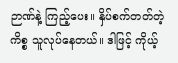ဉာဏ်နဲ့ ကြည့်ပေး။ နှိပ်စက်တတ်တဲ့ကိစ္စ သူလုပ်နေတယ်။ ဒါဖြင့် ကိုယ့်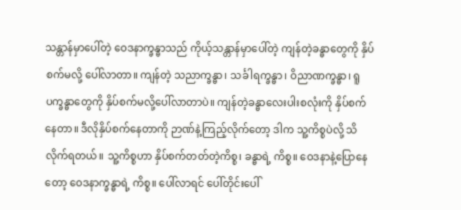သန္တာန်မှာပေါ်တဲ့ ဝေဒနာက္ခန္ဓာသည် ကိုယ့်သန္တာန်မှာပေါ်တဲ့ ကျန်တဲ့ခန္ဓာတွေကို နှိပ်စက်မလို့ ပေါ်လာတာ။ ကျန်တဲ့ သညာက္ခန္ဓာ၊ သင်္ခါရက္ခန္ဓာ၊ ဝိညာဏက္ခန္ဓာ၊ ရူပက္ခန္ဓာတွေကို နှိပ်စက်မလို့ပေါ်လာတာပဲ။ ကျန်တဲ့ခန္ဓာလေးပါးစလုံးကို နှိပ်စက်နေတာ။ ဒီလိုနှိပ်စက်နေတာကို ဉာဏ်နဲ့ကြည့်လိုက်တော့ ဒါက သူ့ကိစ္စပဲလို့ သိလိုက်ရတယ်။ သူ့ကိစ္စဟာ နှိပ်စက်တတ်တဲ့ကိစ္စ၊ ခန္ဓာရဲ့ ကိစ္စ။ ဝေဒနာနဲ့ပြောနေတော့ ဝေဒနာက္ခန္ဓာရဲ့ ကိစ္စ။ ပေါ်လာရင် ပေါ်တိုင်းပေါ်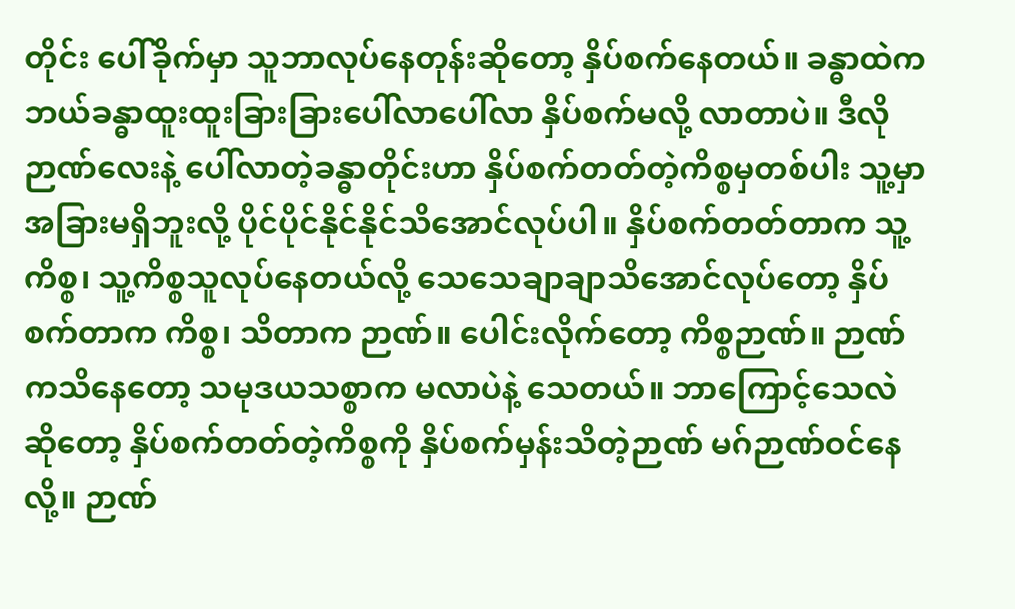တိုင်း ပေါ်ခိုက်မှာ သူဘာလုပ်နေတုန်းဆိုတော့ နှိပ်စက်နေတယ်။ ခန္ဓာထဲက ဘယ်ခန္ဓာထူးထူးခြားခြားပေါ်လာပေါ်လာ နှိပ်စက်မလို့ လာတာပဲ။ ဒီလို ဉာဏ်လေးနဲ့ ပေါ်လာတဲ့ခန္ဓာတိုင်းဟာ နှိပ်စက်တတ်တဲ့ကိစ္စမှတစ်ပါး သူ့မှာ အခြားမရှိဘူးလို့ ပိုင်ပိုင်နိုင်နိုင်သိအောင်လုပ်ပါ။ နှိပ်စက်တတ်တာက သူ့ကိစ္စ၊ သူ့ကိစ္စသူလုပ်နေတယ်လို့ သေသေချာချာသိအောင်လုပ်တော့ နှိပ်စက်တာက ကိစ္စ၊ သိတာက ဉာဏ်။ ပေါင်းလိုက်တော့ ကိစ္စဉာဏ်။ ဉာဏ်ကသိနေတော့ သမုဒယသစ္စာက မလာပဲနဲ့ သေတယ်။ ဘာကြောင့်သေလဲဆိုတော့ နှိပ်စက်တတ်တဲ့ကိစ္စကို နှိပ်စက်မှန်းသိတဲ့ဉာဏ် မဂ်ဉာဏ်ဝင်နေလို့။ ဉာဏ်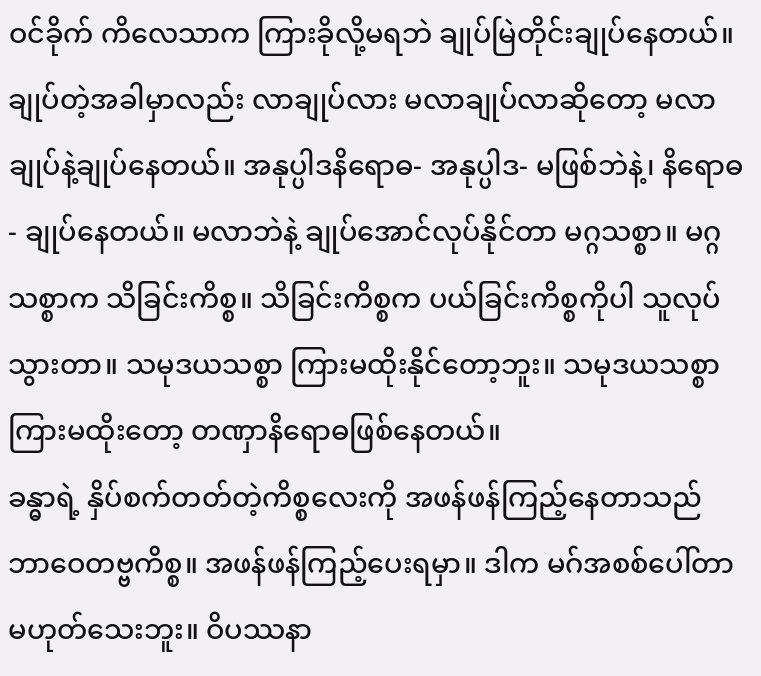ဝင်ခိုက် ကိလေသာက ကြားခိုလို့မရဘဲ ချုပ်မြဲတိုင်းချုပ်နေတယ်။ ချုပ်တဲ့အခါမှာလည်း လာချုပ်လား မလာချုပ်လာဆိုတော့ မလာချုပ်နဲ့ချုပ်နေတယ်။ အနုပ္ပါဒနိရောဓ- အနုပ္ပါဒ- မဖြစ်ဘဲနဲ့၊ နိရောဓ- ချုပ်နေတယ်။ မလာဘဲနဲ့ ချုပ်အောင်လုပ်နိုင်တာ မဂ္ဂသစ္စာ။ မဂ္ဂသစ္စာက သိခြင်းကိစ္စ။ သိခြင်းကိစ္စက ပယ်ခြင်းကိစ္စကိုပါ သူလုပ်သွားတာ။ သမုဒယသစ္စာ ကြားမထိုးနိုင်တော့ဘူး။ သမုဒယသစ္စာ ကြားမထိုးတော့ တဏှာနိရောဓဖြစ်နေတယ်။
ခန္ဓာရဲ့ နှိပ်စက်တတ်တဲ့ကိစ္စလေးကို အဖန်ဖန်ကြည့်နေတာသည် ဘာဝေတဗ္ဗကိစ္စ။ အဖန်ဖန်ကြည့်ပေးရမှာ။ ဒါက မဂ်အစစ်ပေါ်တာမဟုတ်သေးဘူး။ ဝိပဿနာ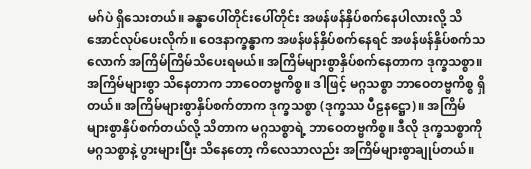မဂ်ပဲ ရှိသေးတယ်။ ခန္ဓာပေါ်တိုင်းပေါ်တိုင်း အဖန်ဖန်နှိပ်စက်နေပါလားလို့ သိအောင်လုပ်ပေးလိုက်။ ဝေဒနာက္ခန္ဓာက အဖန်ဖန်နှိပ်စက်နေရင် အဖန်ဖန်နှိပ်စက်သလောက် အကြိမ်ကြိမ်သိပေးရမယ်။ အကြိမ်များစွာနှိပ်စက်နေတာက ဒုက္ခသစ္စာ။ အကြိမ်များစွာ သိနေတာက ဘာဝေတဗ္ဗကိစ္စ။ ဒါဖြင့် မဂ္ဂသစ္စာ ဘာဝေတဗ္ဗကိစ္စ ရှိတယ်။ အကြိမ်များစွာနှိပ်စက်တာက ဒုက္ခသစ္စာ (ဒုက္ခဿ ပီဠနဋ္ဌော)။ အကြိမ်များစွာနှိပ်စက်တယ်လို့ သိတာက မဂ္ဂသစ္စာရဲ့ ဘာဝေတဗ္ဗကိစ္စ။ ဒီလို ဒုက္ခသစ္စာကို မဂ္ဂသစ္စာနဲ့ ပွားများပြီး သိနေတော့ ကိလေသာလည်း အကြိမ်များစွာချုပ်တယ်။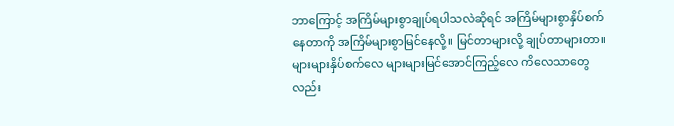ဘာကြောင့် အကြိမ်များစွာချုပ်ရပါသလဲဆိုရင် အကြိမ်များစွာနှိပ်စက်နေတာကို အကြိမ်များစွာမြင်နေလို့။ မြင်တာများလို့ ချုပ်တာများတာ။ များများနှိပ်စက်လေ များများမြင်အောင်ကြည့်လေ ကိလေသာတွေလည်း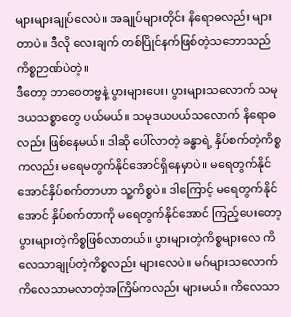များများချုပ်လေပဲ။ အချုပ်များတိုင်း နိရောဓလည်း များတာပဲ။ ဒီလို လေးချက် တစ်ပြိုင်နက်ဖြစ်တဲ့သဘောသည် ကိစ္စဉာဏ်ပဲတဲ့။
ဒီတော့ ဘာဝေတဗ္ဗနဲ့ ပွားများပေး၊ ပွားများသလောက် သမုဒယသစ္စာတွေ ပယ်မယ်။ သမုဒယပယ်သလောက် နိရောဓလည်း ဖြစ်နေမယ်။ ဒါဆို ပေါ်လာတဲ့ ခန္ဓာရဲ့ နှိပ်စက်တဲ့ကိစ္စကလည်း မရေမတွက်နိုင်အောင်ရှိနေမှာပဲ။ မရေတွက်နိုင်အောင်နှိပ်စက်တာဟာ သူ့ကိစ္စပဲ။ ဒါကြောင့် မရေတွက်နိုင်အောင် နှိပ်စက်တာကို မရေတွက်နိုင်အောင် ကြည့်ပေးတော့ ပွားများတဲ့ကိစ္စဖြစ်လာတယ်။ ပွားများတဲ့ကိစ္စများလေ ကိလေသာချုပ်တဲ့ကိစ္စလည်း များလေပဲ။ မဂ်များသလောက် ကိလေသာမလာတဲ့အကြိမ်ကလည်း များမယ်။ ကိလေသာ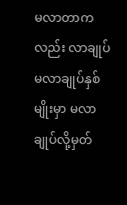မလာတာကလည်း လာချုပ် မလာချုပ်နှစ်မျိုးမှာ မလာချုပ်လို့မှတ်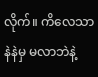လိုက်။ ကိလေသာ နဲနဲမှ မလာဘဲနဲ့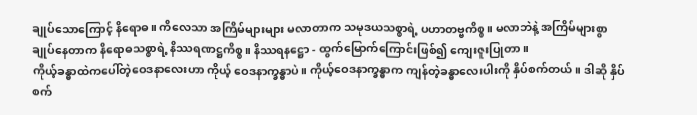ချုပ်သောကြောင့် နိရောဓ။ ကိလေသာ အကြိမ်များများ မလာတာက သမုဒယသစ္စာရဲ့ ပဟာတဗ္ဗကိစ္စ။ မလာဘဲနဲ့ အကြိမ်များစွာ ချုပ်နေတာက နိရောဓသစ္စာရဲ့ နိဿရဏဋ္ဌကိစ္စ။ နိဿရနဋ္ဌော - ထွက်မြောက်ကြောင်းဖြစ်၍ ကျေးဇူးပြုတာ။
ကိုယ့်ခန္ဓာထဲကပေါ်တဲ့ဝေဒနာလေးဟာ ကိုယ့် ဝေဒနာက္ခန္ဓာပဲ။ ကိုယ့်ဝေဒနာက္ခန္ဓာက ကျန်တဲ့ခန္ဓာလေးပါးကို နှိပ်စက်တယ်။ ဒါဆို နှိပ်စက်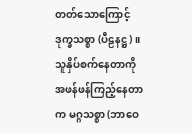တတ်သောကြောင့် ဒုက္ခသစ္စာ (ပီဠနဋ္ဌ)။ သူနှိပ်စက်နေတာကို အဖန်ဖန်ကြည့်နေတာက မဂ္ဂသစ္စာ (ဘာဝေ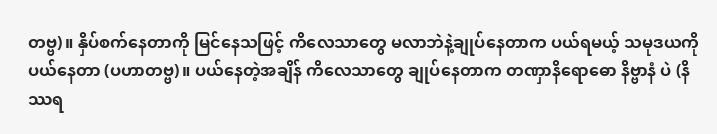တဗ္ဗ)။ နှိပ်စက်နေတာကို မြင်နေသဖြင့် ကိလေသာတွေ မလာဘဲနဲ့ချုပ်နေတာက ပယ်ရမယ့် သမုဒယကို ပယ်နေတာ (ပဟာတဗ္ဗ)။ ပယ်နေတဲ့အချိန် ကိလေသာတွေ ချုပ်နေတာက တဏှာနိရောဓော နိဗ္ဗာနံ ပဲ (နိဿရ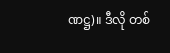ဏဋ္ဌ)။ ဒီလို တစ်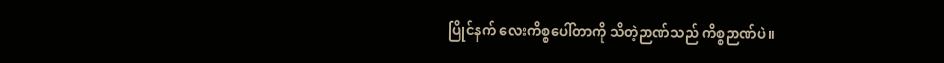ပြိုင်နက် လေးကိစ္စပေါ်တာကို သိတဲ့ဉာဏ်သည် ကိစ္စဉာဏ်ပဲ။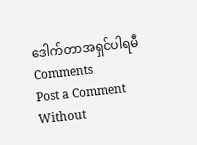ဒေါက်တာအရှင်ပါရမီ
Comments
Post a Comment
Without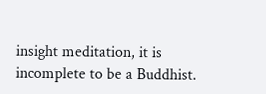insight meditation, it is incomplete to be a Buddhist.